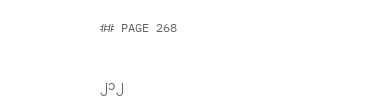## PAGE 268


၂၁၂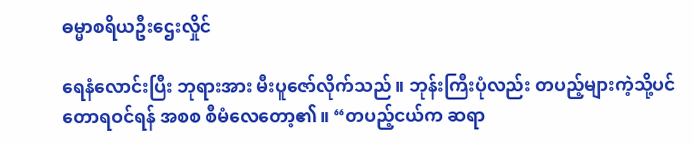ဓမ္မာစရိယဦးဌေးလှိုင်

ရေနံလောင်းပြီး ဘုရားအား မီးပူဇော်လိုက်သည်။ ဘုန်းကြီးပုံလည်း တပည့်များကဲ့သို့ပင်
တောရဝင်ရန် အစစ စီမံလေတော့၏။ “တပည့်ငယ်က ဆရာ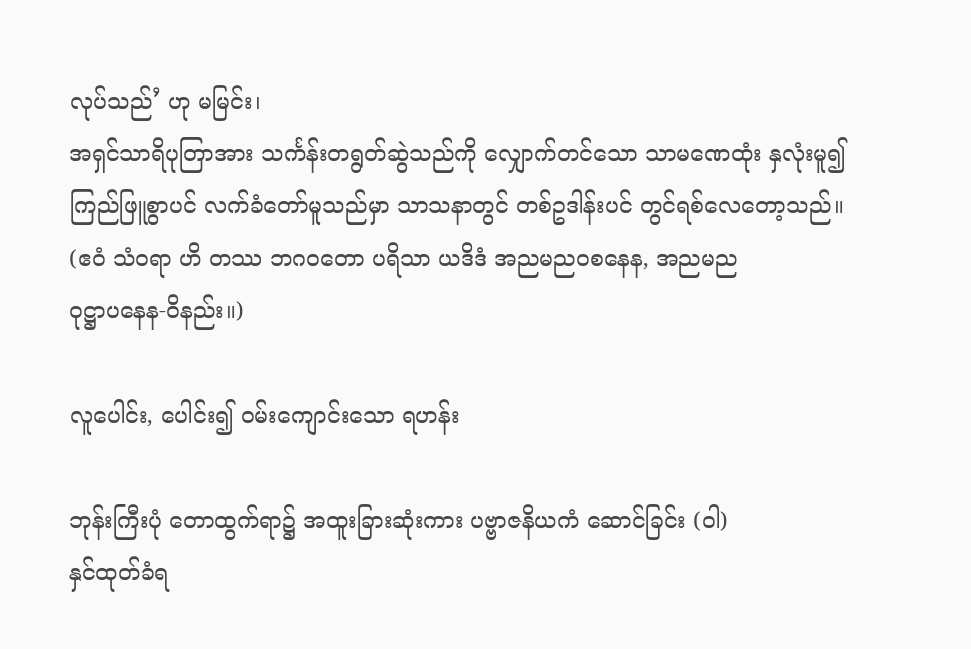လုပ်သည်’ ဟု မမြင်း၊
အရှင်သာရိပုတြာအား သင်္ကန်းတရွတ်ဆွဲသည်ကို လျှောက်တင်သော သာမဏေထုံး နှလုံးမူ၍
ကြည်ဖြူစွာပင် လက်ခံတော်မူသည်မှာ သာသနာတွင် တစ်ဥဒါန်းပင် တွင်ရစ်လေတော့သည်။
(ဧဝံ သံဝရာ ဟိ တဿ ဘဂဝတော ပရိသာ ယဒိဒံ အညမညဝစနေန, အညမည
ဝုဋ္ဌာပနေန-ဝိနည်း။)

လူပေါင်း, ပေါင်း၍ ဝမ်းကျောင်းသော ရဟန်း

ဘုန်းကြီးပုံ တောထွက်ရာ၌ အထူးခြားဆုံးကား ပဗ္ဗာဇနိယကံ ဆောင်ခြင်း (ဝါ)
နှင်ထုတ်ခံရ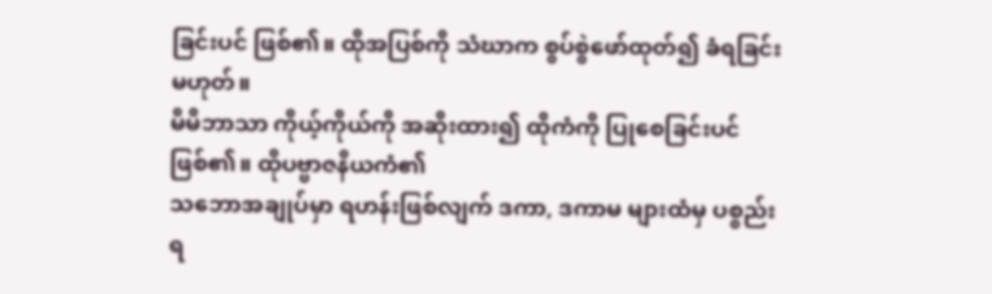ခြင်းပင် ဖြစ်၏။ ထိုအပြစ်ကို သံဃာက စွပ်စွဲဖော်ထုတ်၍ ခံရခြင်းမဟုတ်။
မိမိဘာသာ ကိုယ့်ကိုယ်ကို အဆိုးထား၍ ထိုကံကို ပြုစေခြင်းပင် ဖြစ်၏။ ထိုပဗ္ဗာဇနိယကံ၏
သဘောအချုပ်မှာ ရဟန်းဖြစ်လျက် ဒကာ, ဒကာမ များထံမှ ပစ္စည်းရ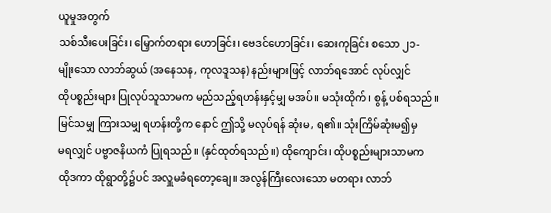ယူမှုအတွက်
သစ်သီးပေးခြင်း၊ မြှောက်တရား ဟောခြင်း၊ ဗေဒင်ဟောခြင်း၊ ဆေးကုခြင်း စသော ၂၁-
မျိုးသော လာဘ်ဆွယ် (အနေသန, ကုလဒူသန) နည်းများဖြင့် လာဘ်ရအောင် လုပ်လျှင်
ထိုပစ္စည်းများ ပြုလုပ်သူသာမက မည်သည့်ရဟန်းနှင့်မျှ မအပ်။ မသုံးထိုက်၊ စွန့် ပစ်ရသည်။
မြင်သမျှ ကြားသမျှ ရဟန်းတို့က နောင် ဤသို့ မလုပ်ရန် ဆုံးမ, ရ၏။ သုံးကြိမ်ဆုံးမ၍မှ
မရလျှင် ပဗ္ဗာဇနိယကံ ပြုရသည်။ (နှင်ထုတ်ရသည်။) ထိုကျောင်း၊ ထိုပစ္စည်းများသာမက
ထိုဒကာ ထိုရွာတို့၌ပင် အလှူမခံရတော့ချေ။ အလွန်ကြီးလေးသော မတရား လာဘ်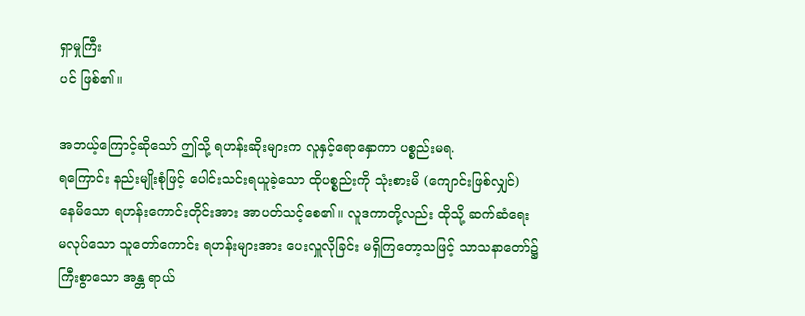ရှာမှုကြီး
ပင် ဖြစ်၏။

အဘယ့်ကြောင့်ဆိုသော် ဤသို့ ရဟန်းဆိုးများက လူနှင့်ရောနှောကာ ပစ္စည်းမရ.
ရကြောင်း နည်းမျိုးစုံဖြင့် ပေါင်းသင်းရယူခဲ့သော ထိုပစ္စည်းကို သုံးစားမိ (ကျောင်းဖြစ်လျှင်)
နေမိသော ရဟန်းကောင်းတိုင်းအား အာပတ်သင့်စေ၏။ လူဒကာတို့လည်း ထိုသို့ ဆက်ဆံရေး
မလုပ်သော သူတော်ကောင်း ရဟန်းများအား ပေးလှူလိုခြင်း မရှိကြတော့သဖြင့် သာသနာတော်၌
ကြီးစွာသော အန္တ ရာယ်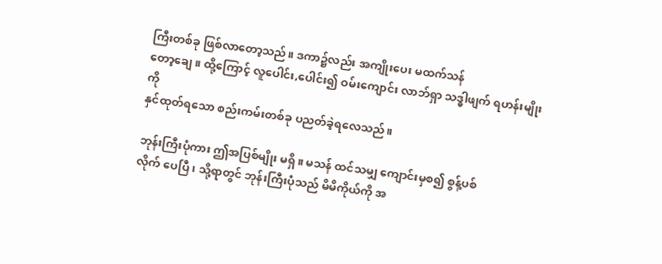ကြီးတစ်ခု ဖြစ်လာတော့သည်။ ဒကာ၌လည်း အကျိုးပေး မထက်သန်
တော့ချေ။ ထို့ကြောင့် လူပေါင်း,ပေါင်း၍ ဝမ်းကျောင်း လာဘ်ရှာ သဒ္ဓါဖျက် ရဟန်းမျိုးကို
နှင်ထုတ်ရသော စည်းကမ်းတစ်ခု ပညတ်ခဲ့ရလေသည်။

ဘုန်းကြီးပုံကား ဤအပြစ်မျိုး မရှိ။ မသန် ထင်သမျှ ကျောင်းမှစ၍ စွန့်ပစ်
လိုက် ပေပြီ၊ သို့ရာတွင် ဘုန်းကြီးပုံသည် မိမိကိုယ်ကို အ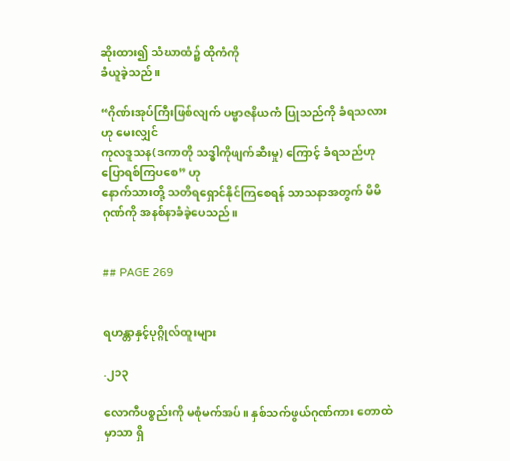ဆိုးထား၍ သံဃာထံ၌ ထိုကံကို
ခံယူခဲ့သည်။

“ဂိုဏ်းအုပ်ကြီးဖြစ်လျက် ပဗ္ဗာဇနိယကံ ပြုသည်ကို ခံရသလားဟု မေးလျှင်
ကုလဒူသန(ဒကာတို သဒ္ဓါကိုဖျက်ဆီးမှု) ကြောင့် ခံရသည်ဟု ပြောရစ်ကြပစေ” ဟု
နောက်သားတို့ သတိရရှောင်နိုင်ကြစေရန် သာသနာအတွက် မိမိဂုဏ်ကို အနစ်နာခံခဲ့ပေသည်။


## PAGE 269


ရဟန္တာနှင့်ပုဂ္ဂိုလ်ထူးများ

.၂၁၃

လောကီပစ္စည်းကို မစုံမက်အပ်။ နှစ်သက်ဖွယ်ဂုဏ်ကား တောထဲမှာသာ ရှိ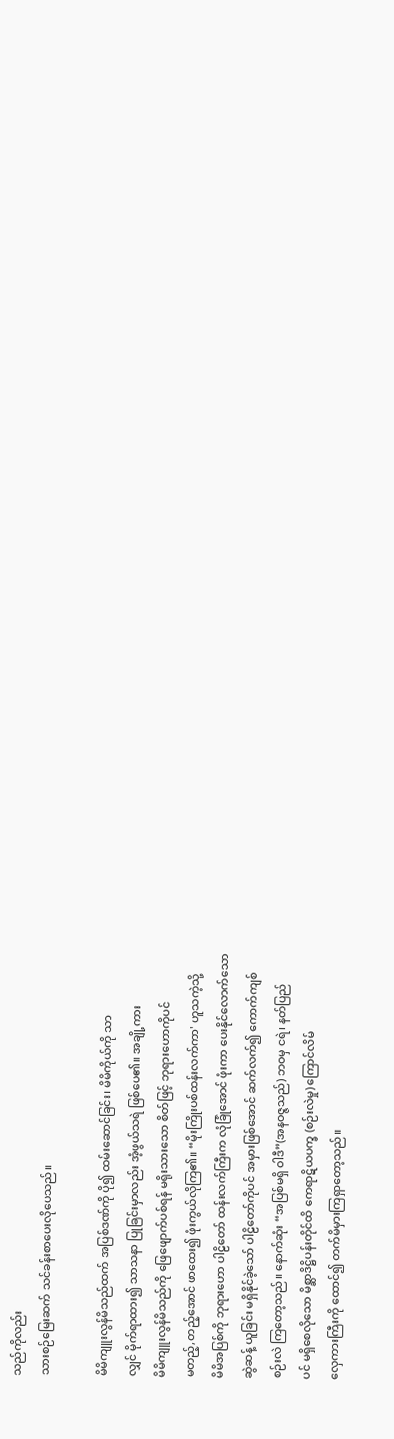သည်ကိုလည်း
သားစဉ်မြေးဆက် သင်ခန်းစာပေးလိုပေသည်။

မိမိကျူးလွန်မိသည်ထက် အပြစ်ဒဏ်ကို ပို၍ ထမ်းဆောင်ခြင်း၊ မိမိကိုယ်ကို သာ
လျှင် မိုက်ရာထား၍ သာသနာ ပြုခြင်းမှာလည်း အံ့ဖွယ်သရဲ ဖြစ်ပေ၏။ အချို့ကား
မိမိကျူးလွန်မိသည်ကို ဖြေဖျောက်ပစ်ရန် မရိုးသားသော စိတ်ဖြင့် ဘုရားဟောကိုပင်
မတည့်,တည့်အောင် ဖာထေး၍ ဖုံးကွယ်လိုကြ၏။ “မိုးကြိုးပစ်ထန်းလက်ကာ' ဟူသကဲ့သို့
မိမိအပြစ်ကို ဘုရားဟော ပါဠိတော် ထန်းလက်ကြီးက လုံခြုံအောင် ဖုံးကာ ပေးနိုင်လောက်သော
ဆွဲဆန့် ယူခြင်း မရှိနိုင်ခဲ့သော် ပါဠိတော်ကိုပင် အမှားဖြစ်အောင် ဆက်လက်၍ ကောက်ကျစ်
စဉ်းလဲ ကြတော့သည်။ နောက်ဆုံး “အပြစ်မရှိ ဝါဒီ”(အနဝဇ္ဇသည်) ဘဝမှ ငရဲ၊ နတ်ပြည်
ပင် မရှိစေလိုသော မိစ္ဆာဒိဋ္ဌိပန်းတိုင်ထိ ကေရာဋိယပက္ခ (စဉ်းလဲမှု) ကြောင်လိမ်
လှေကားကြီးကို ထောင်၍ တက်မိမှားကြရှာတော့သည်။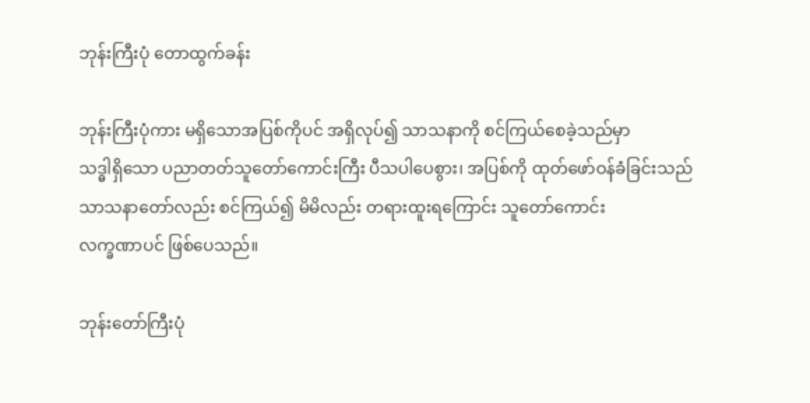ဘုန်းကြီးပုံ တောထွက်ခန်း

ဘုန်းကြီးပုံကား မရှိသောအပြစ်ကိုပင် အရှိလုပ်၍ သာသနာကို စင်ကြယ်စေခဲ့သည်မှာ
သဒ္ဓါရှိသော ပညာတတ်သူတော်ကောင်းကြီး ပီသပါပေစွား၊ အပြစ်ကို ထုတ်ဖော်ဝန်ခံခြင်းသည်
သာသနာတော်လည်း စင်ကြယ်၍ မိမိလည်း တရားထူးရကြောင်း သူတော်ကောင်း
လက္ခဏာပင် ဖြစ်ပေသည်။

ဘုန်းတော်ကြီးပုံ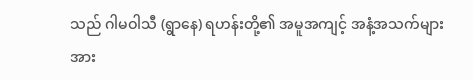သည် ဂါမဝါသီ (ရွာနေ) ရဟန်းတို့၏ အမူအကျင့် အနံ့အသက်များ
အား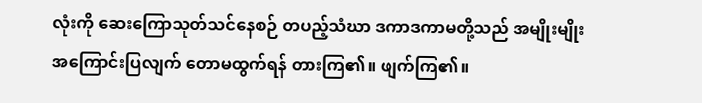လုံးကို ဆေးကြောသုတ်သင်နေစဉ် တပည့်သံဃာ ဒကာဒကာမတို့သည် အမျိုးမျိုး
အကြောင်းပြလျက် တောမထွက်ရန် တားကြ၏။ ဖျက်ကြ၏။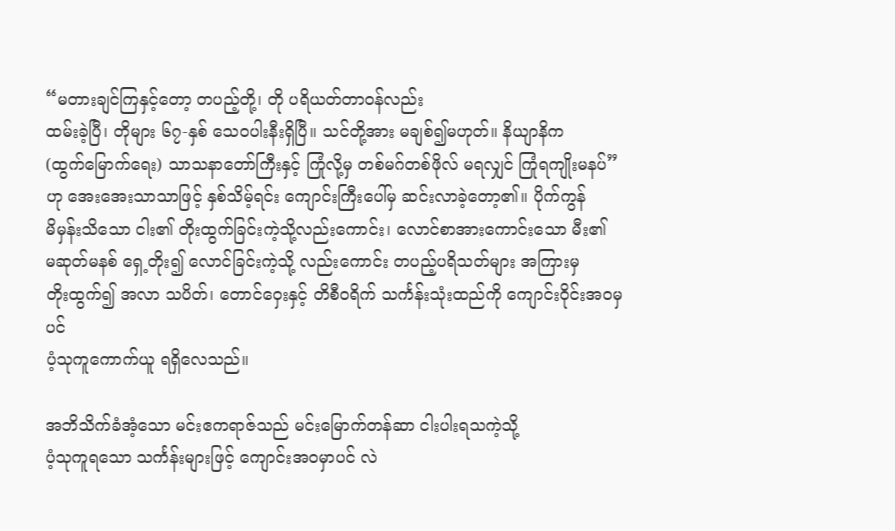“မတားချင်ကြနှင့်တော့ တပည့်တို့၊ တို ပရိယတ်တာဝန်လည်း
ထမ်းခဲ့ပြီ၊ တိုများ ၆၇-နှစ် သေဝပါးနီးရှိပြီ။ သင်တို့အား မချစ်၍မဟုတ်။ နိယျာနိက
(ထွက်မြောက်ရေး) သာသနာတော်ကြီးနှင့် ကြုံလို့မှ တစ်မဂ်တစ်ဖိုလ် မရလျှင် ကြုံရကျိုးမနပ်”
ဟု အေးအေးသာသာဖြင့် နှစ်သိမ့်ရင်း ကျောင်းကြီးပေါ်မှ ဆင်းလာခဲ့တော့၏။ ပိုက်ကွန်
မိမှန်းသိသော ငါး၏ တိုးထွက်ခြင်းကဲ့သို့လည်းကောင်း၊ လောင်စာအားကောင်းသော မီး၏
မဆုတ်မနစ် ရှေ့တိုး၍ လောင်ခြင်းကဲ့သို့ လည်းကောင်း တပည့်ပရိသတ်များ အကြားမှ
တိုးထွက်၍ အလာ သပိတ်၊ တောင်ဝှေးနှင့် တိစီဝရိက် သင်္ကန်းသုံးထည်ကို ကျောင်းဝိုင်းအဝမှပင်
ပံ့သုကူကောက်ယူ ရရှိလေသည်။

အဘိသိက်ခံအံ့သော မင်းဧကရာဇ်သည် မင်းမြောက်တန်ဆာ ငါးပါးရသကဲ့သို့
ပံ့သုကူရသော သင်္ကန်းများဖြင့် ကျောင်းအဝမှာပင် လဲ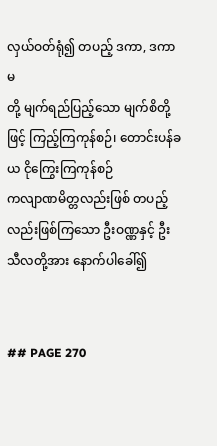လှယ်ဝတ်ရုံ၍ တပည့် ဒကာ, ဒကာမ
တို့ မျက်ရည်ပြည့်သော မျက်စိတို့ဖြင့် ကြည့်ကြကုန်စဉ်၊ တောင်းပန်ခယ ငိုကြွေးကြကုန်စဉ်
ကလျာဏမိတ္တလည်းဖြစ် တပည့်လည်းဖြစ်ကြသော ဦးဝဏ္ဏနှင့် ဦးသီလတို့အား နောက်ပါခေါ်၍


## PAGE 270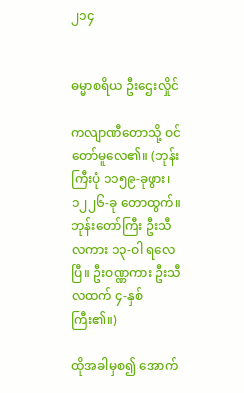၂၁၄


ဓမ္မာစရိယ ဦးဌေးလှိုင်

ကလျာဏီတောသို့ ဝင်တော်မူလေ၏။ (ဘုန်းကြီးပုံ ၁၁၅၉-ခုဖွား၊ ၁၂၂၆-ခု တောထွက်။
ဘုန်းတော်ကြီး ဦးသီလကား ၁၃-ဝါ ရလေပြီ။ ဦးဝဏ္ဏကား ဦးသီလထက် ၄-နှစ် ကြီး၏။)

ထိုအခါမှစ၍ အောက်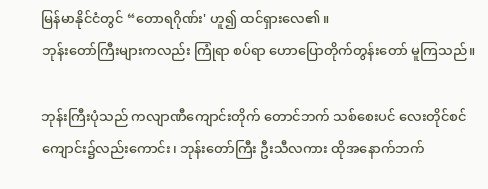မြန်မာနိုင်ငံတွင် “တောရဂိုဏ်း' ဟူ၍ ထင်ရှားလေ၏။
ဘုန်းတော်ကြီးများကလည်း ကြုံရာ စပ်ရာ ဟောပြောတိုက်တွန်းတော် မူကြသည်။

ဘုန်းကြီးပုံသည် ကလျာဏီကျောင်းတိုက် တောင်ဘက် သစ်စေးပင် လေးတိုင်စင်
ကျောင်း၌လည်းကောင်း၊ ဘုန်းတော်ကြီး ဦးသီလကား ထိုအနောက်ဘက်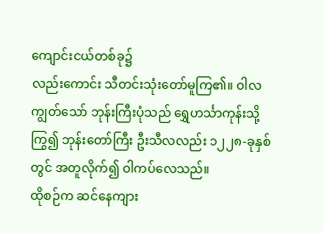ကျောင်းငယ်တစ်ခု၌
လည်းကောင်း သီတင်းသုံးတော်မူကြ၏။ ဝါလကျွတ်သော် ဘုန်းကြီးပုံသည် ရွှေဟင်္သာကုန်းသို့
ကြွ၍ ဘုန်းတော်ကြီး ဦးသီလလည်း ၁၂၂၈-ခုနှစ်တွင် အတူလိုက်၍ ဝါကပ်လေသည်။
ထိုစဉ်က ဆင်နေကျား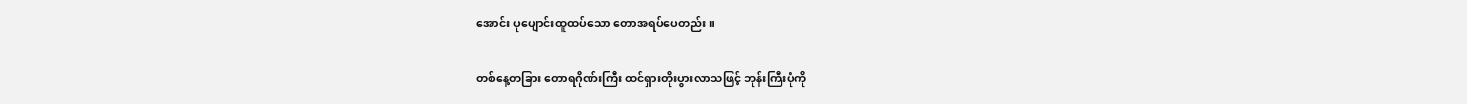အောင်း ပုပျောင်းထူထပ်သော တောအရပ်ပေတည်း။

တစ်နေ့တခြား တောရဂိုဏ်းကြီး ထင်ရှားတိုးပွားလာသဖြင့် ဘုန်းကြီးပုံကို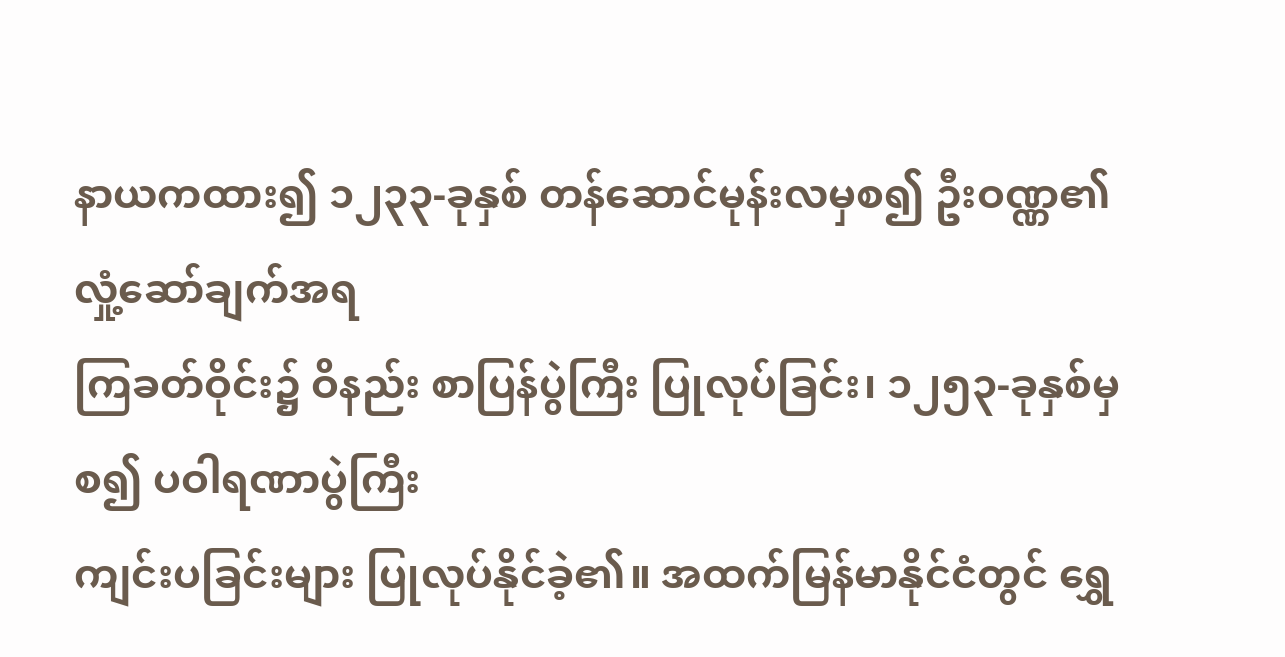နာယကထား၍ ၁၂၃၃-ခုနှစ် တန်ဆောင်မုန်းလမှစ၍ ဦးဝဏ္ဏ၏ လှုံ့ဆော်ချက်အရ
ကြခတ်ဝိုင်း၌ ဝိနည်း စာပြန်ပွဲကြီး ပြုလုပ်ခြင်း၊ ၁၂၅၃-ခုနှစ်မှစ၍ ပဝါရဏာပွဲကြီး
ကျင်းပခြင်းများ ပြုလုပ်နိုင်ခဲ့၏။ အထက်မြန်မာနိုင်ငံတွင် ရွှေ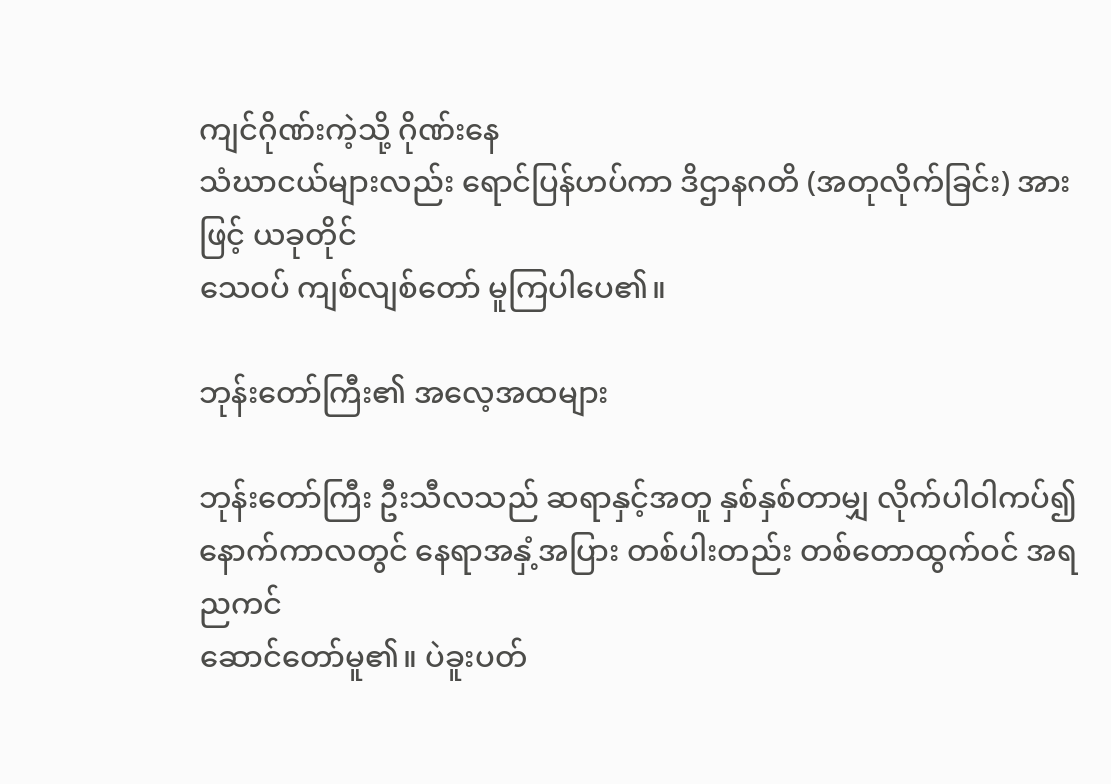ကျင်ဂိုဏ်းကဲ့သို့ ဂိုဏ်းနေ
သံဃာငယ်များလည်း ရောင်ပြန်ဟပ်ကာ ဒိဌာနဂတိ (အတုလိုက်ခြင်း) အားဖြင့် ယခုတိုင်
သေဝပ် ကျစ်လျစ်တော် မူကြပါပေ၏။

ဘုန်းတော်ကြီး၏ အလေ့အထများ

ဘုန်းတော်ကြီး ဦးသီလသည် ဆရာနှင့်အတူ နှစ်နှစ်တာမျှ လိုက်ပါဝါကပ်၍
နောက်ကာလတွင် နေရာအနှံ့အပြား တစ်ပါးတည်း တစ်တောထွက်ဝင် အရညကင်
ဆောင်တော်မူ၏။ ပဲခူးပတ်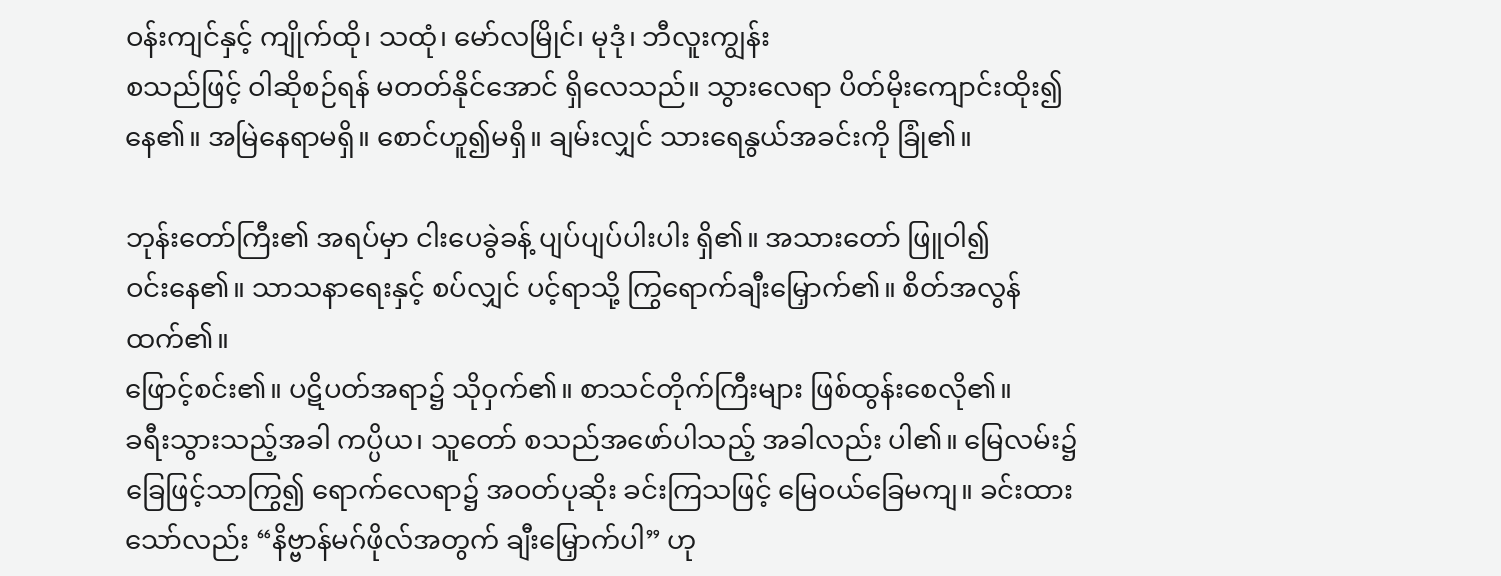ဝန်းကျင်နှင့် ကျိုက်ထို၊ သထုံ၊ မော်လမြိုင်၊ မုဒုံ၊ ဘီလူးကျွန်း
စသည်ဖြင့် ဝါဆိုစဉ်ရန် မတတ်နိုင်အောင် ရှိလေသည်။ သွားလေရာ ပိတ်မိုးကျောင်းထိုး၍
နေ၏။ အမြဲနေရာမရှိ။ စောင်ဟူ၍မရှိ။ ချမ်းလျှင် သားရေနွယ်အခင်းကို ခြုံ၏။

ဘုန်းတော်ကြီး၏ အရပ်မှာ ငါးပေခွဲခန့် ပျပ်ပျပ်ပါးပါး ရှိ၏။ အသားတော် ဖြူဝါ၍
ဝင်းနေ၏။ သာသနာရေးနှင့် စပ်လျှင် ပင့်ရာသို့ ကြွရောက်ချီးမြှောက်၏။ စိတ်အလွန်ထက်၏။
ဖြောင့်စင်း၏။ ပဋိပတ်အရာ၌ သိုဝှက်၏။ စာသင်တိုက်ကြီးများ ဖြစ်ထွန်းစေလို၏။
ခရီးသွားသည့်အခါ ကပ္ပိယ၊ သူတော် စသည်အဖော်ပါသည့် အခါလည်း ပါ၏။ မြေလမ်း၌
ခြေဖြင့်သာကြွ၍ ရောက်လေရာ၌ အဝတ်ပုဆိုး ခင်းကြသဖြင့် မြေဝယ်ခြေမကျ။ ခင်းထား
သော်လည်း “နိဗ္ဗာန်မဂ်ဖိုလ်အတွက် ချီးမြှောက်ပါ” ဟု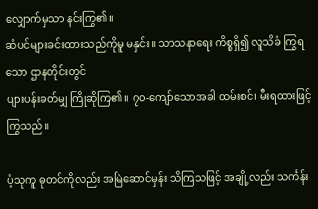လျှောက်မှသာ နင်းကြွ၏။
ဆံပင်များခင်းထားသည်ကိုမူ မနှင်း။ သာသနာရေး ကိစ္စရှိ၍ လူသိခံ ကြွရသော ဌာနတိုင်းတွင်
ပျားပန်းခတ်မျှ ကြိုဆိုကြ၏။ ၇၀-ကျော်သောအခါ ထမ်းစင်၊ မီးရထားဖြင့် ကြွသည်။

ပံ့သုကူ ဓုတင်ကိုလည်း အမြဲဆောင်မှန်း သိကြသဖြင့် အချို့လည်း သင်္ကန်း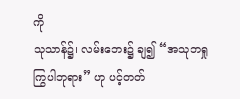ကို
သုသာန်၌၊ လမ်းဘေး၌ ချ၍ “အသုဘရှု ကြွပါဘုရား” ဟု ပင့်တတ်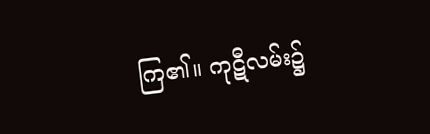ကြ၏။ ကုဋီလမ်း၌